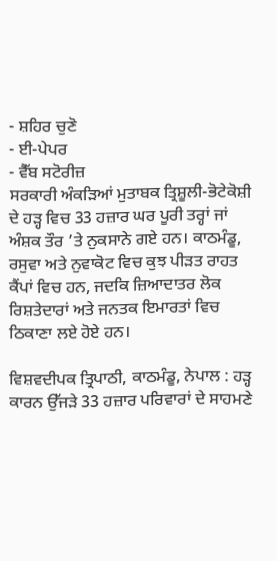- ਸ਼ਹਿਰ ਚੁਣੋ
- ਈ-ਪੇਪਰ
- ਵੈੱਬ ਸਟੋਰੀਜ਼
ਸਰਕਾਰੀ ਅੰਕੜਿਆਂ ਮੁਤਾਬਕ ਤ੍ਰਿਸ਼ੂਲੀ-ਭੋਟੇਕੋਸ਼ੀ ਦੇ ਹੜ੍ਹ ਵਿਚ 33 ਹਜ਼ਾਰ ਘਰ ਪੂਰੀ ਤਰ੍ਹਾਂ ਜਾਂ ਅੰਸ਼ਕ ਤੌਰ ’ਤੇ ਨੁਕਸਾਨੇ ਗਏ ਹਨ। ਕਾਠਮੰਡੂ, ਰਸੁਵਾ ਅਤੇ ਨੁਵਾਕੋਟ ਵਿਚ ਕੁਝ ਪੀੜਤ ਰਾਹਤ ਕੈਂਪਾਂ ਵਿਚ ਹਨ, ਜਦਕਿ ਜ਼ਿਆਦਾਤਰ ਲੋਕ ਰਿਸ਼ਤੇਦਾਰਾਂ ਅਤੇ ਜਨਤਕ ਇਮਾਰਤਾਂ ਵਿਚ ਠਿਕਾਣਾ ਲਏ ਹੋਏ ਹਨ।

ਵਿਸ਼ਵਦੀਪਕ ਤ੍ਰਿਪਾਠੀ, ਕਾਠਮੰਡੂ, ਨੇਪਾਲ : ਹੜ੍ਹ ਕਾਰਨ ਉੱਜੜੇ 33 ਹਜ਼ਾਰ ਪਰਿਵਾਰਾਂ ਦੇ ਸਾਹਮਣੇ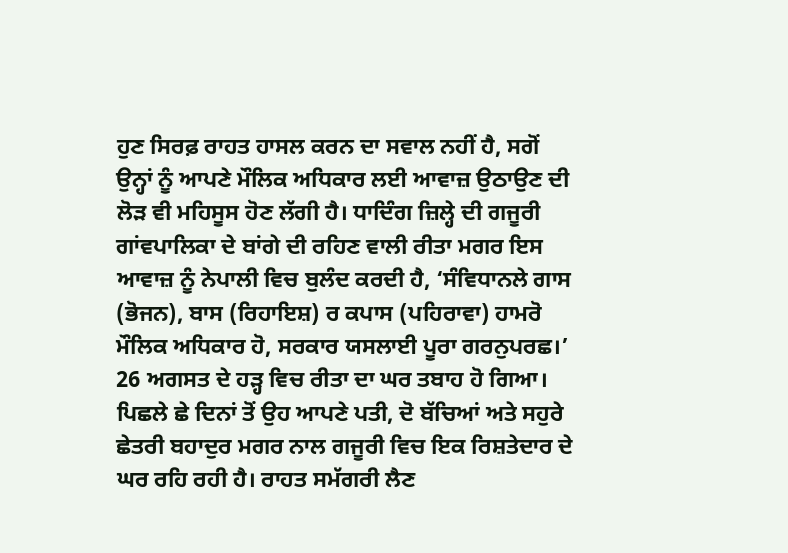ਹੁਣ ਸਿਰਫ਼ ਰਾਹਤ ਹਾਸਲ ਕਰਨ ਦਾ ਸਵਾਲ ਨਹੀਂ ਹੈ, ਸਗੋਂ ਉਨ੍ਹਾਂ ਨੂੰ ਆਪਣੇ ਮੌਲਿਕ ਅਧਿਕਾਰ ਲਈ ਆਵਾਜ਼ ਉਠਾਉਣ ਦੀ ਲੋੜ ਵੀ ਮਹਿਸੂਸ ਹੋਣ ਲੱਗੀ ਹੈ। ਧਾਦਿੰਗ ਜ਼ਿਲ੍ਹੇ ਦੀ ਗਜੂਰੀ ਗਾਂਵਪਾਲਿਕਾ ਦੇ ਬਾਂਗੇ ਦੀ ਰਹਿਣ ਵਾਲੀ ਰੀਤਾ ਮਗਰ ਇਸ ਆਵਾਜ਼ ਨੂੰ ਨੇਪਾਲੀ ਵਿਚ ਬੁਲੰਦ ਕਰਦੀ ਹੈ, ‘ਸੰਵਿਧਾਨਲੇ ਗਾਸ (ਭੋਜਨ), ਬਾਸ (ਰਿਹਾਇਸ਼) ਰ ਕਪਾਸ (ਪਹਿਰਾਵਾ) ਹਾਮਰੋ ਮੌਲਿਕ ਅਧਿਕਾਰ ਹੋ, ਸਰਕਾਰ ਯਸਲਾਈ ਪੂਰਾ ਗਰਨੁਪਰਛ।’
26 ਅਗਸਤ ਦੇ ਹੜ੍ਹ ਵਿਚ ਰੀਤਾ ਦਾ ਘਰ ਤਬਾਹ ਹੋ ਗਿਆ। ਪਿਛਲੇ ਛੇ ਦਿਨਾਂ ਤੋਂ ਉਹ ਆਪਣੇ ਪਤੀ, ਦੋ ਬੱਚਿਆਂ ਅਤੇ ਸਹੁਰੇ ਛੇਤਰੀ ਬਹਾਦੁਰ ਮਗਰ ਨਾਲ ਗਜੂਰੀ ਵਿਚ ਇਕ ਰਿਸ਼ਤੇਦਾਰ ਦੇ ਘਰ ਰਹਿ ਰਹੀ ਹੈ। ਰਾਹਤ ਸਮੱਗਰੀ ਲੈਣ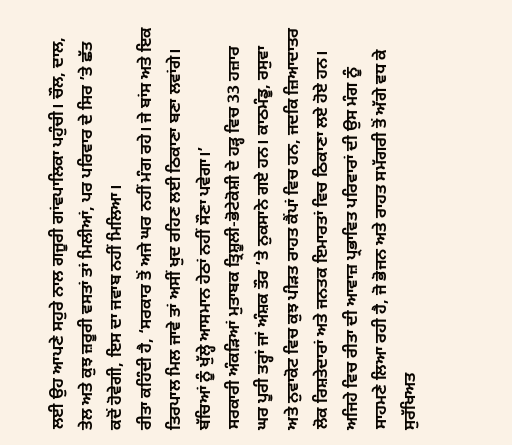ਲਈ ਉਹ ਆਪਣੇ ਸਹੁਰੇ ਨਾਲ ਗਜੂਰੀ ਗਾਂਵਪਾਲਿਕਾ ਪਹੁੰਚੀ। ਚੌਲ, ਦਾਲ, ਤੇਲ ਅਤੇ ਕੁਝ ਜ਼ਰੂਰੀ ਵਸਤਾਂ ਤਾਂ ਮਿਲੀਆਂ, ਪਰ ਪਰਿਵਾਰ ਦੇ ਸਿਰ ’ਤੇ ਛੱਤ ਕਦੋਂ ਹੋਵੇਗੀ, ਇਸ ਦਾ ਜਵਾਬ ਨਹੀਂ ਮਿਲਿਆ।
ਰੀਤਾ ਕਹਿੰਦੀ ਹੈ, ‘ਸਰਕਾਰ ਤੋਂ ਅਜੇ ਘਰ ਨਹੀਂ ਮੰਗ ਰਹੇ। ਜੇ ਬਾਂਸ ਅਤੇ ਇਕ ਤਿਰਪਾਲ ਮਿਲ ਜਾਵੇ ਤਾਂ ਅਸੀਂ ਖੁਦ ਰਹਿਣ ਲਈ ਠਿਕਾਣਾ ਬਣਾ ਲਵਾਂਗੇ। ਬੱਚਿਆਂ ਨੂੰ ਖੁੱਲ੍ਹੇ ਆਸਮਾਨ ਹੇਠਾਂ ਨਹੀਂ ਸੌਣਾ ਪਵੇਗਾ।’
ਸਰਕਾਰੀ ਅੰਕੜਿਆਂ ਮੁਤਾਬਕ ਤ੍ਰਿਸ਼ੂਲੀ-ਭੋਟੇਕੋਸ਼ੀ ਦੇ ਹੜ੍ਹ ਵਿਚ 33 ਹਜ਼ਾਰ ਘਰ ਪੂਰੀ ਤਰ੍ਹਾਂ ਜਾਂ ਅੰਸ਼ਕ ਤੌਰ ’ਤੇ ਨੁਕਸਾਨੇ ਗਏ ਹਨ। ਕਾਠਮੰਡੂ, ਰਸੁਵਾ ਅਤੇ ਨੁਵਾਕੋਟ ਵਿਚ ਕੁਝ ਪੀੜਤ ਰਾਹਤ ਕੈਂਪਾਂ ਵਿਚ ਹਨ, ਜਦਕਿ ਜ਼ਿਆਦਾਤਰ ਲੋਕ ਰਿਸ਼ਤੇਦਾਰਾਂ ਅਤੇ ਜਨਤਕ ਇਮਾਰਤਾਂ ਵਿਚ ਠਿਕਾਣਾ ਲਏ ਹੋਏ ਹਨ। ਅਜਿਹੇ ਵਿਚ ਰੀਤਾ ਦੀ ਆਵਾਜ਼ ਪ੍ਰਭਾਵਿਤ ਪਰਿਵਾਰਾਂ ਦੀ ਉਸ ਮੰਗ ਨੂੰ ਸਾਹਮਣੇ ਲਿਆ ਰਹੀ ਹੈ, ਜੋ ਭੋਜਨ ਅਤੇ ਰਾਹਤ ਸਮੱਗਰੀ ਤੋਂ ਅੱਗੇ ਵਧ ਕੇ ਸੁਰੱਖਿਅਤ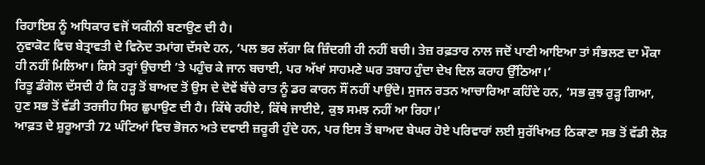ਰਿਹਾਇਸ਼ ਨੂੰ ਅਧਿਕਾਰ ਵਜੋਂ ਯਕੀਨੀ ਬਣਾਉਣ ਦੀ ਹੈ।
ਨੁਵਾਕੋਟ ਵਿਚ ਬੇਤ੍ਰਾਵਤੀ ਦੇ ਵਿਨੋਦ ਤਮਾਂਗ ਦੱਸਦੇ ਹਨ, ‘ਪਲ ਭਰ ਲੱਗਾ ਕਿ ਜ਼ਿੰਦਗੀ ਹੀ ਨਹੀਂ ਬਚੀ। ਤੇਜ਼ ਰਫ਼ਤਾਰ ਨਾਲ ਜਦੋਂ ਪਾਣੀ ਆਇਆ ਤਾਂ ਸੰਭਲਣ ਦਾ ਮੌਕਾ ਹੀ ਨਹੀਂ ਮਿਲਿਆ। ਕਿਸੇ ਤਰ੍ਹਾਂ ਉਚਾਈ ’ਤੇ ਪਹੁੰਚ ਕੇ ਜਾਨ ਬਚਾਈ, ਪਰ ਅੱਖਾਂ ਸਾਹਮਣੇ ਘਰ ਤਬਾਹ ਹੁੰਦਾ ਦੇਖ ਦਿਲ ਕਰਾਹ ਉੱਠਿਆ।’
ਰਿਤੂ ਡੰਗੋਲ ਦੱਸਦੀ ਹੈ ਕਿ ਹੜ੍ਹ ਤੋਂ ਬਾਅਦ ਤੋਂ ਉਸ ਦੇ ਦੋਵੇਂ ਬੱਚੇ ਰਾਤ ਨੂੰ ਡਰ ਕਾਰਨ ਸੌਂ ਨਹੀਂ ਪਾਉਂਦੇ। ਸੁਜਨ ਰਤਨ ਆਚਾਰਿਆ ਕਹਿੰਦੇ ਹਨ, ‘ਸਭ ਕੁਝ ਰੁੜ੍ਹ ਗਿਆ, ਹੁਣ ਸਭ ਤੋਂ ਵੱਡੀ ਤਰਜੀਹ ਸਿਰ ਛੁਪਾਉਣ ਦੀ ਹੈ। ਕਿੱਥੇ ਰਹੀਏ, ਕਿੱਥੇ ਜਾਈਏ, ਕੁਝ ਸਮਝ ਨਹੀਂ ਆ ਰਿਹਾ।’
ਆਫ਼ਤ ਦੇ ਸ਼ੁਰੂਆਤੀ 72 ਘੰਟਿਆਂ ਵਿਚ ਭੋਜਨ ਅਤੇ ਦਵਾਈ ਜ਼ਰੂਰੀ ਹੁੰਦੇ ਹਨ, ਪਰ ਇਸ ਤੋਂ ਬਾਅਦ ਬੇਘਰ ਹੋਏ ਪਰਿਵਾਰਾਂ ਲਈ ਸੁਰੱਖਿਅਤ ਠਿਕਾਣਾ ਸਭ ਤੋਂ ਵੱਡੀ ਲੋੜ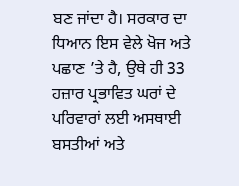ਬਣ ਜਾਂਦਾ ਹੈ। ਸਰਕਾਰ ਦਾ ਧਿਆਨ ਇਸ ਵੇਲੇ ਖੋਜ ਅਤੇ ਪਛਾਣ ’ਤੇ ਹੈ, ਉਥੇ ਹੀ 33 ਹਜ਼ਾਰ ਪ੍ਰਭਾਵਿਤ ਘਰਾਂ ਦੇ ਪਰਿਵਾਰਾਂ ਲਈ ਅਸਥਾਈ ਬਸਤੀਆਂ ਅਤੇ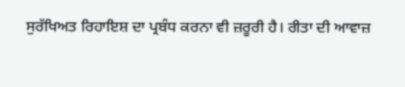ਸੁਰੱਖਿਅਤ ਰਿਹਾਇਸ਼ ਦਾ ਪ੍ਰਬੰਧ ਕਰਨਾ ਵੀ ਜ਼ਰੂਰੀ ਹੈ। ਰੀਤਾ ਦੀ ਆਵਾਜ਼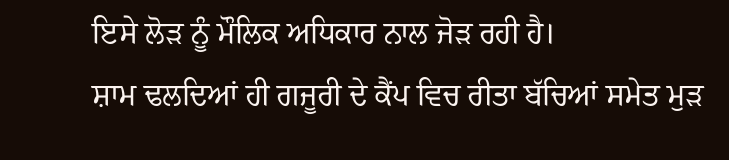ਇਸੇ ਲੋੜ ਨੂੰ ਮੌਲਿਕ ਅਧਿਕਾਰ ਨਾਲ ਜੋੜ ਰਹੀ ਹੈ।
ਸ਼ਾਮ ਢਲਦਿਆਂ ਹੀ ਗਜੂਰੀ ਦੇ ਕੈਂਪ ਵਿਚ ਰੀਤਾ ਬੱਚਿਆਂ ਸਮੇਤ ਮੁੜ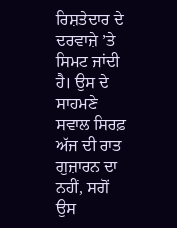ਰਿਸ਼ਤੇਦਾਰ ਦੇ ਦਰਵਾਜ਼ੇ ’ਤੇ ਸਿਮਟ ਜਾਂਦੀ ਹੈ। ਉਸ ਦੇ ਸਾਹਮਣੇ ਸਵਾਲ ਸਿਰਫ਼ ਅੱਜ ਦੀ ਰਾਤ ਗੁਜ਼ਾਰਨ ਦਾ ਨਹੀਂ, ਸਗੋਂ ਉਸ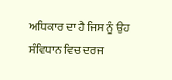ਅਧਿਕਾਰ ਦਾ ਹੈ ਜਿਸ ਨੂੰ ਉਹ ਸੰਵਿਧਾਨ ਵਿਚ ਦਰਜ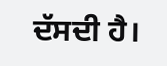ਦੱਸਦੀ ਹੈ।